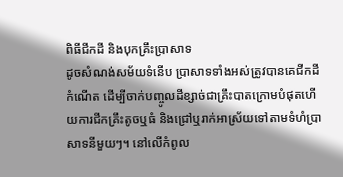ពិធីជីកដី និងបុកគ្រឹះប្រាសាទ
ដូចសំណង់សម័យទំនើប ប្រាសាទទាំងអស់ត្រូវបានគេជីកដីកំណើត ដើម្បីចាក់បញ្ចូលដីខ្សាច់ជាគ្រឹះបាតក្រោមបំផុតហើយការជីកគ្រឹះតូចឬធំ និងជ្រៅឬរាក់អាស្រ័យទៅតាមទំហំប្រាសាទនីមួយៗ។ នៅលើកំពូល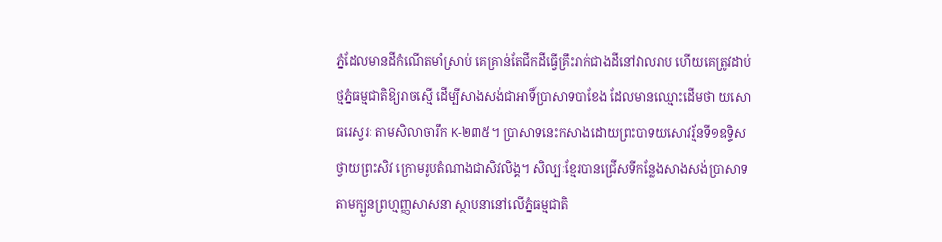ភ្នំដែលមានដីកំណើតមាំស្រាប់ គេគ្រាន់តែជីកដីធ្វើគ្រឹះរាក់ជាងដីនៅវាលរាប ហើយគេត្រូវដាប់ថ្មភ្នំធម្មជាតិឱ្យរាចស្មើ ដើម្បីសាងសង់ជាអាទិ៍ប្រាសាទបាខែង ដែលមានឈ្មោះដើមថា យសោធរេស្វរៈ តាមសិលាចារឹក K-២៣៥។ ប្រាសាទនេះកសាងដោយព្រះបាទយសោវរ្ម័នទី១ឧទ្ទិសថ្វាយព្រះសិវ ក្រោមរូបតំណាងជាសិវលិង្គ។ សិល្បៈខ្មែរបានជ្រើសទីកន្លែងសាងសង់ប្រាសាទតាមក្បួនព្រហ្មញ្ញសាសនា ស្ថាបនានៅលើភ្នំធម្មជាតិ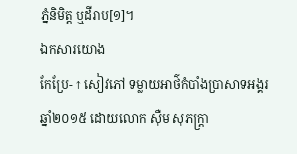ភ្នំនិមិត្ត ឬដីរាប[១]។
ឯកសារយោង
កែប្រែ- ↑ សៀវភៅ ទម្លាយអាថ៌កំបាំងប្រាសាទអង្គរ ឆ្នាំ២០១៥ ដោយលោក ស៊ឺម សុភក្រ្តា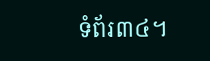ទំព័រ៣៤។